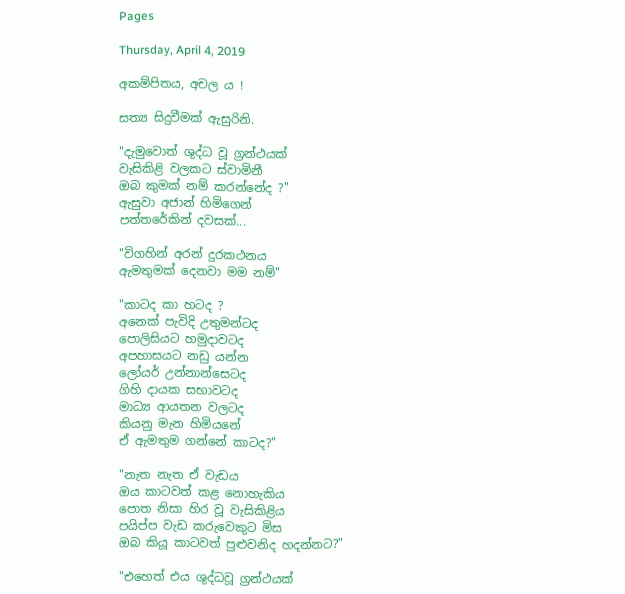Pages

Thursday, April 4, 2019

අකම්පිතය, අචල ය !

සත්‍ය සිදුවීමක් ඇසුරිනි.

"දැමුවොත් ශුද්ධ වූ ග්‍රන්ථයක්
වැසිකිළි වලකට ස්වාමිනී
ඔබ කුමක් නම් කරන්නේද ?"
ඇසුවා අජාන් හිමිගෙන්
පත්තරේකින් දවසක්...

"විගහින් අරන් දුරකථනය
ඇමතුමක් දෙනවා මම නම්"

"කාටද කා හටද ?
අනෙක් පැවිදි උතුමන්ටද
පොලිසියට හමුදාවටද
අපහාසයට නඩු යන්න
ලෝයර් උන්නාන්සෙටද
ගිහි දායක සභාවටද
මාධ්‍ය ආයතන වලටද
කියනු මැන හිමියනේ
ඒ ඇමතුම ගන්නේ කාටද?"

"නැත නැත ඒ වැඩය
ඔය කාටවත් කළ නොහැකිය
පොත නිසා හිර වූ වැසිකිළිය
පයිප්ප වැඩ කරුවෙකුට මිස
ඔබ කියූ කාටවත් පුළුවනිද හදන්නට?"

"එහෙත් එය ශුද්ධවූ ග්‍රන්ථයක්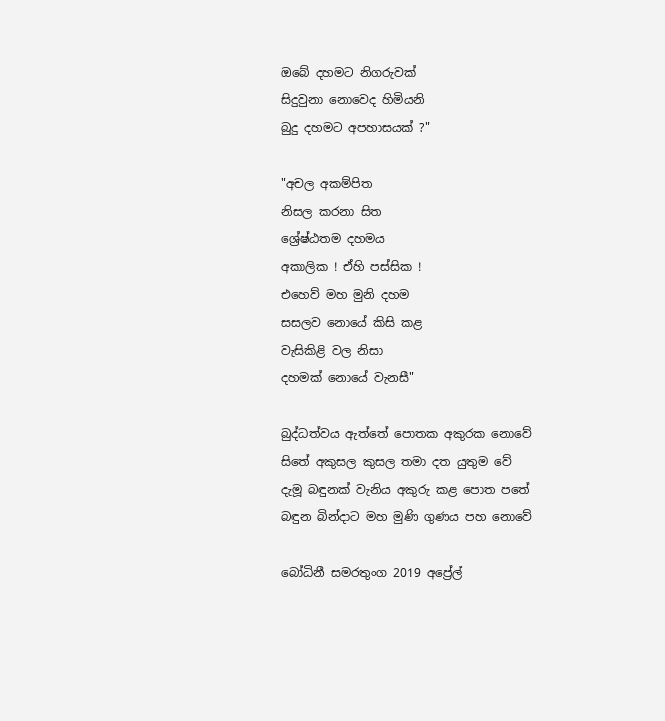ඔබේ දහමට නිගරුවක්
සිදුවුනා නොවෙද හිමියනි
බුදු දහමට අපහාසයක් ?"

"අචල අකම්පිත
නිසල කරනා සිත
ශ්‍රේෂ්ඨතම දහමය
අකාලික ! ඒහි පස්සික !
එහෙව් මහ මුනි දහම
සසලව නොයේ කිසි කළ
වැසිකිළි වල නිසා
දහමක් නොයේ වැනසී"

බුද්ධත්වය ඇත්තේ පොතක අකුරක නොවේ
සිතේ අකුසල කුසල තමා දත යුතුම වේ
දැමූ බඳුනක් වැනිය අකුරු කළ පොත පතේ
බඳුන බින්දාට මහ මුණි ගුණය පහ නොවේ

බෝධිනී සමරතුංග 2019 අප්‍රේල්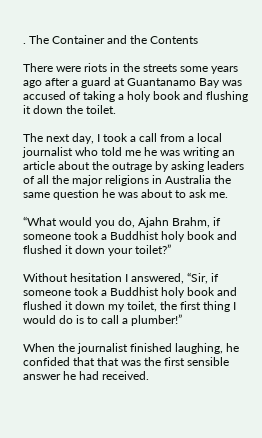. The Container and the Contents

There were riots in the streets some years ago after a guard at Guantanamo Bay was accused of taking a holy book and flushing it down the toilet.

The next day, I took a call from a local journalist who told me he was writing an article about the outrage by asking leaders of all the major religions in Australia the same question he was about to ask me.

“What would you do, Ajahn Brahm, if someone took a Buddhist holy book and flushed it down your toilet?”

Without hesitation I answered, “Sir, if someone took a Buddhist holy book and flushed it down my toilet, the first thing I would do is to call a plumber!”

When the journalist finished laughing, he confided that that was the first sensible answer he had received.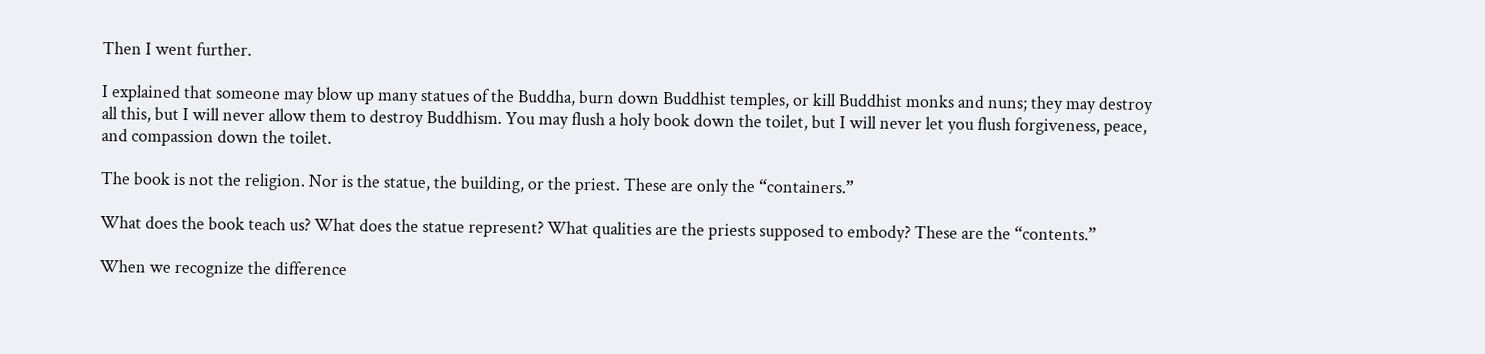Then I went further.

I explained that someone may blow up many statues of the Buddha, burn down Buddhist temples, or kill Buddhist monks and nuns; they may destroy all this, but I will never allow them to destroy Buddhism. You may flush a holy book down the toilet, but I will never let you flush forgiveness, peace, and compassion down the toilet.

The book is not the religion. Nor is the statue, the building, or the priest. These are only the “containers.”

What does the book teach us? What does the statue represent? What qualities are the priests supposed to embody? These are the “contents.”

When we recognize the difference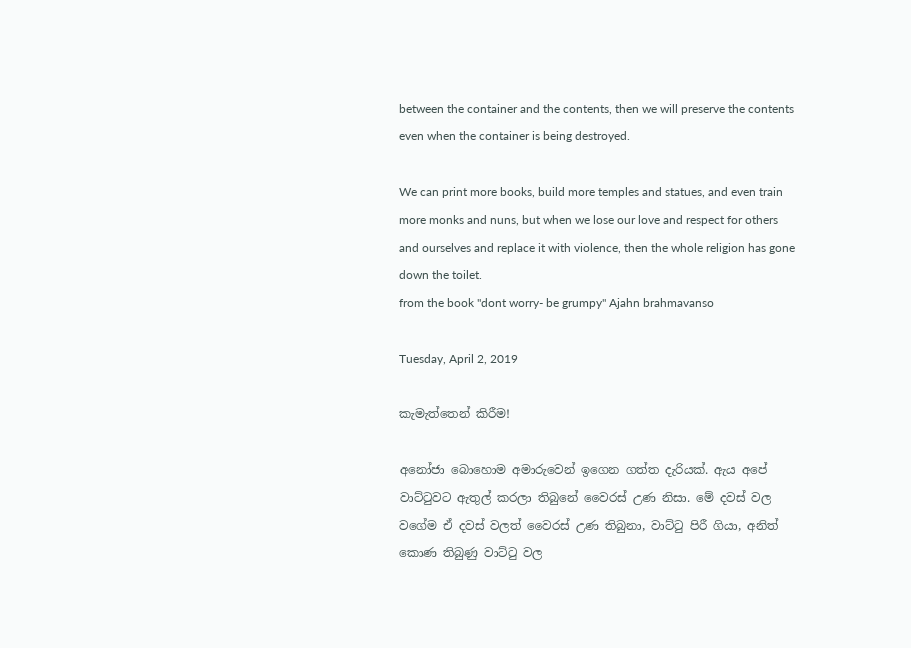between the container and the contents, then we will preserve the contents even when the container is being destroyed.

We can print more books, build more temples and statues, and even train more monks and nuns, but when we lose our love and respect for others and ourselves and replace it with violence, then the whole religion has gone down the toilet.
from the book "dont worry- be grumpy" Ajahn brahmavanso

Tuesday, April 2, 2019

කැමැත්තෙන් කිරීම!

අනෝජා බොහොම අමාරුවෙන් ඉගෙන ගත්ත දැරියක්. ඇය අපේ වාට්ටුවට ඇතුල් කරලා තිබුනේ වෛරස් උණ නිසා. මේ දවස් වල වගේම ඒ දවස් වලත් වෛරස් උණ තිබුනා, වාට්ටු පිරී ගියා, අනිත් කොණ තිබුණු වාට්ටු වල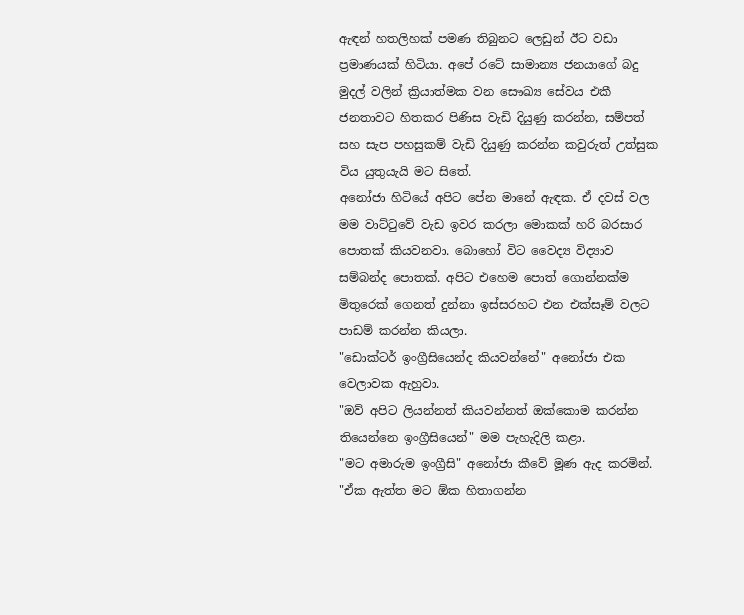ඇඳන් හතලිහක් පමණ තිබුනට ලෙඩුන් ඊට වඩා ප්‍රමාණයක් හිටියා. අපේ රටේ සාමාන්‍ය ජනයාගේ බදු මුදල් වලින් ක්‍රියාත්මක වන සෞඛ්‍ය සේවය එකී ජනතාවට හිතකර පිණිස වැඩි දියුණු කරන්න, සම්පත් සහ සැප පහසුකම් වැඩි දියුණු කරන්න කවුරුත් උත්සුක විය යුතුයැයි මට සිතේ.
අනෝජා හිටියේ අපිට පේන මානේ ඇඳක. ඒ දවස් වල මම වාට්ටුවේ වැඩ ඉවර කරලා මොකක් හරි බරසාර පොතක් කියවනවා. බොහෝ විට වෛද්‍ය විද්‍යාව සම්බන්ද පොතක්. අපිට එහෙම පොත් ගොන්නක්ම මිතුරෙක් ගෙනත් දුන්නා ඉස්සරහට එන එක්සෑම් වලට පාඩම් කරන්න කියලා.
"ඩොක්ටර් ඉංග්‍රීසියෙන්ද කියවන්නේ" අනෝජා එක වෙලාවක ඇහුවා.
"ඔව් අපිට ලියන්නත් කියවන්නත් ඔක්කොම කරන්න තියෙන්නෙ ඉංග්‍රීසියෙන්" මම පැහැදිලි කළා.
"මට අමාරුම ඉංග්‍රීසි" අනෝජා කීවේ මූණ ඇද කරමින්.
"ඒක ඇත්ත මට ඕක හිතාගන්න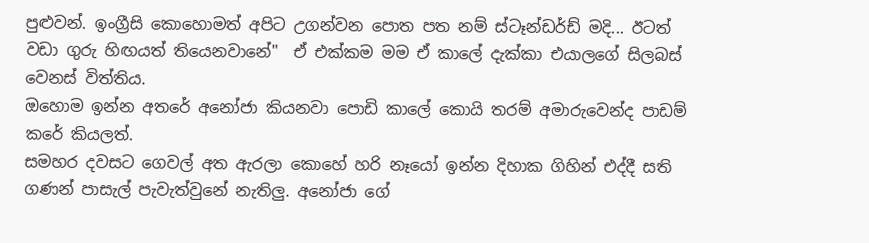පුළුවන්. ඉංග්‍රීසි කොහොමත් අපිට උගන්වන පොත පත නම් ස්ටෑන්ඩර්ඩ් මදි... ඊටත් වඩා ගුරු හිඟයත් තියෙනවානේ"  ඒ එක්කම මම ඒ කාලේ දැක්කා එයාලගේ සිලබස් වෙනස් විත්තිය.
ඔහොම ඉන්න අතරේ අනෝජා කියනවා පොඩි කාලේ කොයි තරම් අමාරුවෙන්ද පාඩම් කරේ කියලත්.
සමහර දවසට ගෙවල් අත ඇරලා කොහේ හරි නෑයෝ ඉන්න දිහාක ගිහින් එද්දී සති ගණන් පාසැල් පැවැත්වුනේ නැතිලු. අනෝජා ගේ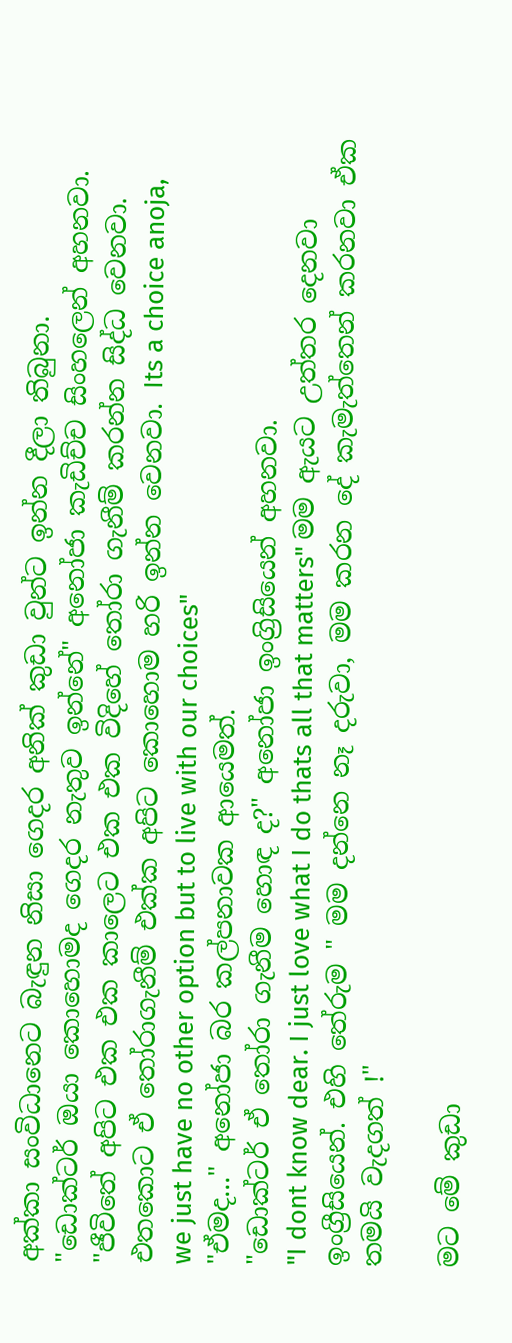අක්කා සංවිධානෙට බැඳුන නිසා ගෙදර අනික් කුඩා වුන්ට ඉන්න දීලා තිබුනා.
"ඩොක්ටර් ඔයා කොහොමද ගෙදර නැතුව ඉන්නේ" අනෝජා කැඩිච්ච සිංහලෙන් අහනවා.
"ජීවිතේ අපිට එක එක කාලෙට එක එක විදිහේ තෝරා ගැනීම් කරන්න සිද්ධ වෙනවා. එතකොට ඒ තෝරාගැනීම් එක්ක අපිට කොහොම හරි ඉන්න වෙනවා. Its a choice anoja, we just have no other option but to live with our choices"
"ඒමද..." අනෝජා බර කල්පනාවක ආයෙමත්.
"ඩොක්ටර් ඒ තෝරා ගැනීම හොඳ ද?" අනෝජා ඉංග්‍රිසියෙන් අහනවා.
"I dont know dear. I just love what I do thats all that matters" මම ඇයට උත්තර දෙනවා ඉංග්‍රීසියෙන්. එහි තේරුම " මම දන්නෙ නෑ දරුවා, මම කරන දේ කැමැත්තෙන් කරනවා ඒක තමයි වැදගත් !"

මට මේ කුඩා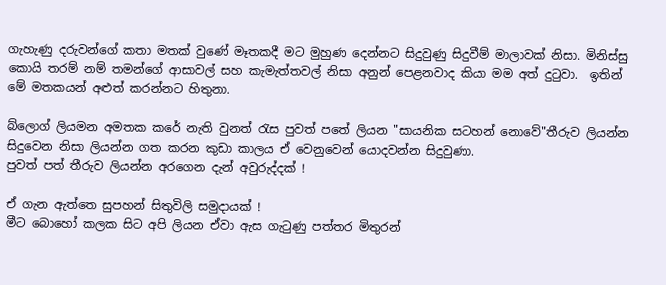ගැහැණු දරුවන්ගේ කතා මතක් වුණේ මෑතකදී මට මුහුණ දෙන්නට සිදුවුණු සිදුවීම් මාලාවක් නිසා. මිනිස්සු කොයි තරම් නම් තමන්ගේ ආසාවල් සහ කැමැත්තවල් නිසා අනුන් පෙළනවාද කියා මම අත් දුටුවා.  ඉතින් මේ මතකයන් අළුත් කරන්නට හිතුනා.

බ්ලොග් ලියමන අමතක කරේ නැති වුනත් රැස පුවත් පතේ ලියන "සායනික සටහන් නොවේ"තීරුව ලියන්න සිදුවෙන නිසා ලියන්න ගත කරන කුඩා කාලය ඒ වෙනුවෙන් යොදවන්න සිදුවුණා.
පුවත් පත් තීරුව ලියන්න අරගෙන දැන් අවුරුද්දක් !

ඒ ගැන ඇත්තෙ සුපහන් සිතුවිලි සමුදායක් !
මීට බොහෝ කලක සිට අපි ලියන ඒවා ඇස ගැටුණු පත්තර මිතුරන්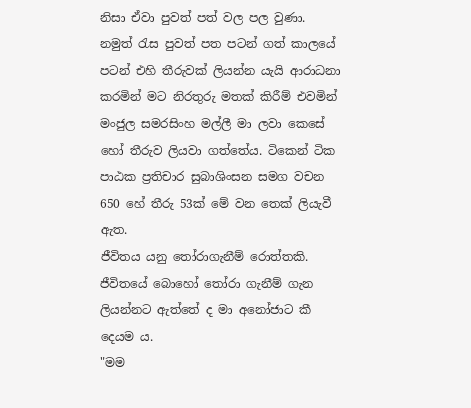නිසා ඒවා පුවත් පත් වල පල වුණා. නමුත් රැස පුවත් පත පටන් ගත් කාලයේ පටන් එහි තීරුවක් ලියන්න යැයි ආරාධනා කරමින් මට නිරතුරු මතක් කිරීම් එවමින් මංජුල සමරසිංහ මල්ලී මා ලවා කෙසේ හෝ තීරුව ලියවා ගත්තේය. ටිකෙන් ටික පාඨක ප්‍රතිචාර සුබාශිංසන සමග වචන 650 හේ තීරු 53ක් මේ වන තෙක් ලියැවී ඇත.
ජීවිතය යනු තෝරාගැනීම් රොත්තකි.
ජීවිතයේ බොහෝ තෝරා ගැනීම් ගැන ලියන්නට ඇත්තේ ද මා අනෝජාට කී දෙයම ය.
"මම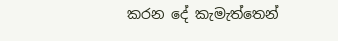කරන දේ කැමැත්තෙන්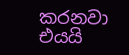කරනවා එයයි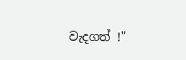වැදගත් !"